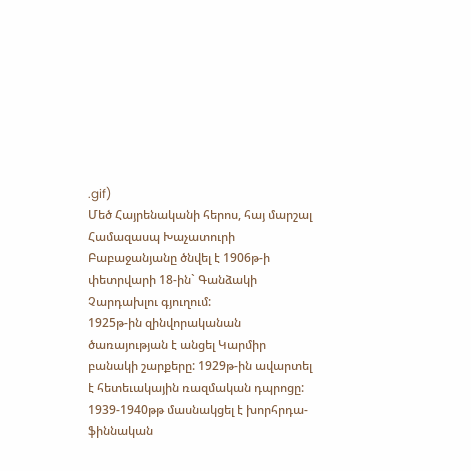.gif)
Մեծ Հայրենականի հերոս, հայ մարշալ Համազասպ Խաչատուրի Բաբաջանյանը ծնվել է 1906թ-ի փետրվարի 18-ին` Գանձակի Չարդախլու գյուղում:
1925թ-ին զինվորականան ծառայության է անցել Կարմիր բանակի շարքերը: 1929թ-ին ավարտել է հետեւակային ռազմական դպրոցը: 1939-1940թթ մասնակցել է խորհրդա-ֆիննական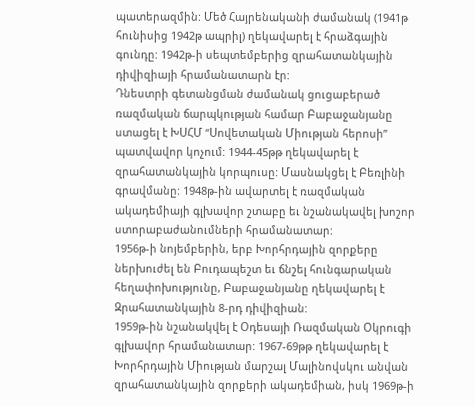պատերազմին: Մեծ Հայրենականի ժամանակ (1941թ հունիսից 1942թ ապրիլ) ղեկավարել է հրաձգային գունդը: 1942թ-ի սեպտեմբերից զրահատանկային դիվիզիայի հրամանատարն էր:
Դնեստրի գետանցման ժամանակ ցուցաբերած ռազմական ճարպկության համար Բաբաջանյանը ստացել է ԽՍՀՄ “Սովետական Միության հերոսի” պատվավոր կոչում: 1944-45թթ ղեկավարել է զրահատանկային կորպուսը: Մասնակցել է Բեռլինի գրավմանը: 1948թ-ին ավարտել է ռազմական ակադեմիայի գլխավոր շտաբը եւ նշանակավել խոշոր ստորաբաժանումների հրամանատար:
1956թ-ի նոյեմբերին, երբ Խորհրդային զորքերը ներխուժել են Բուդապեշտ եւ ճնշել հունգարական հեղափոխությունը, Բաբաջանյանը ղեկավարել է Զրահատանկային 8-րդ դիվիզիան:
1959թ-ին նշանակվել է Օդեսայի Ռազմական Օկրուգի գլխավոր հրամանատար: 1967-69թթ ղեկավարել է Խորհրդային Միության մարշալ Մալինովսկու անվան զրահատանկային զորքերի ակադեմիան, իսկ 1969թ-ի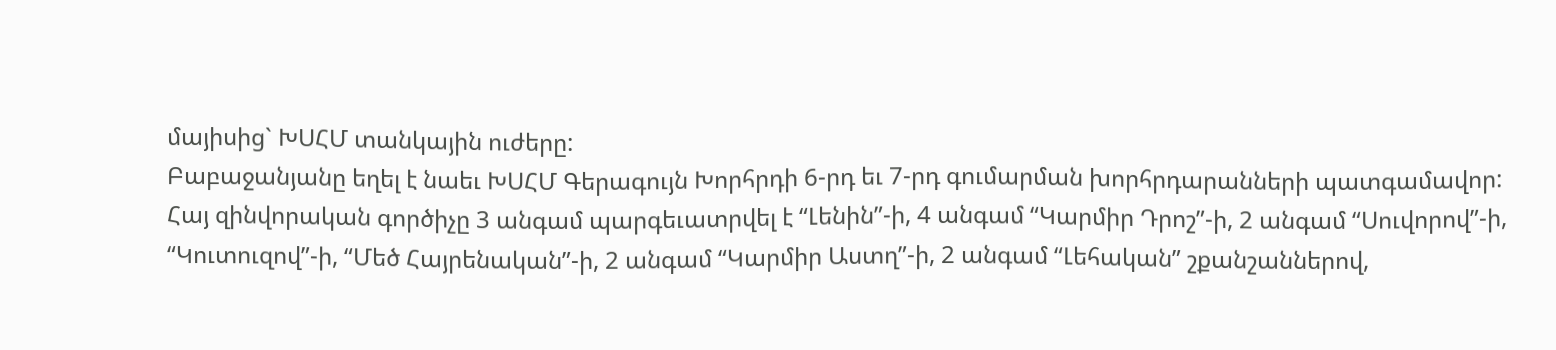մայիսից` ԽՍՀՄ տանկային ուժերը:
Բաբաջանյանը եղել է նաեւ ԽՍՀՄ Գերագույն Խորհրդի 6-րդ եւ 7-րդ գումարման խորհրդարանների պատգամավոր:
Հայ զինվորական գործիչը 3 անգամ պարգեւատրվել է “Լենին”-ի, 4 անգամ “Կարմիր Դրոշ”-ի, 2 անգամ “Սուվորով”-ի, “Կուտուզով”-ի, “Մեծ Հայրենական”-ի, 2 անգամ “Կարմիր Աստղ”-ի, 2 անգամ “Լեհական” շքանշաններով,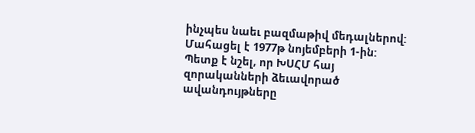ինչպես նաեւ բազմաթիվ մեդալներով:
Մահացել է 1977թ նոյեմբերի 1-ին:
Պետք է նշել, որ ԽՍՀՄ հայ զորականների ձեւավորած ավանդույթները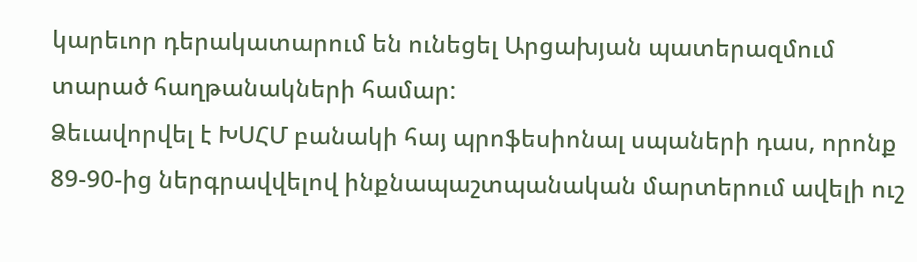կարեւոր դերակատարում են ունեցել Արցախյան պատերազմում տարած հաղթանակների համար:
Ձեւավորվել է ԽՍՀՄ բանակի հայ պրոֆեսիոնալ սպաների դաս, որոնք 89-90-ից ներգրավվելով ինքնապաշտպանական մարտերում ավելի ուշ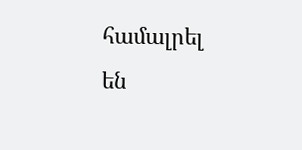համալրել են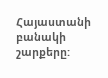Հայաստանի բանակի շարքերը: